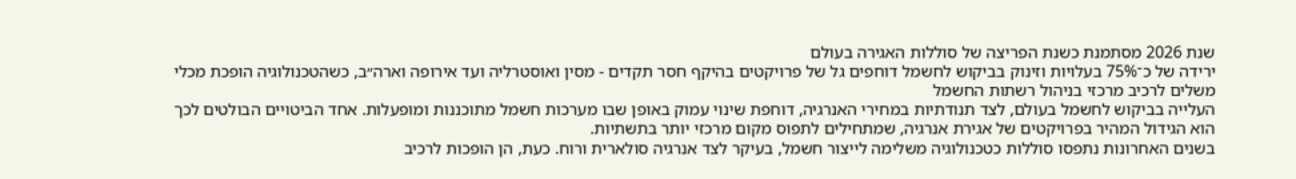שנת 2026 מסתמנת כשנת הפריצה של סוללות האגירה בעולם
ירידה של כ־75% בעלויות וזינוק בביקוש לחשמל דוחפים גל של פרויקטים בהיקף חסר תקדים - מסין ואוסטרליה ועד אירופה וארה״ב, כשהטכנולוגיה הופכת מכלי משלים לרכיב מרכזי בניהול רשתות החשמל
העלייה בביקוש לחשמל בעולם, לצד תנודתיות במחירי האנרגיה, דוחפת שינוי עמוק באופן שבו מערכות חשמל מתוכננות ומופעלות. אחד הביטויים הבולטים לכך הוא הגידול המהיר בפרויקטים של אגירת אנרגיה, שמתחילים לתפוס מקום מרכזי יותר בתשתיות.
בשנים האחרונות נתפסו סוללות כטכנולוגיה משלימה לייצור חשמל, בעיקר לצד אנרגיה סולארית ורוח. כעת, הן הופכות לרכיב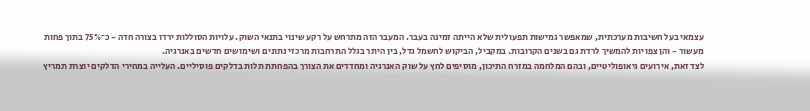עצמאי בעל חשיבות מערכתית, שמאפשר גמישות תפעולית שלא הייתה זמינה בעבר. המעבר הזה מתרחש על רקע שינוי בתנאי השוק. עלויות הסוללות ירדו בצורה חדה - כ־75% בתוך פחות מעשור - והן צפויות להמשיך לרדת גם בשנים הקרובות. במקביל, הביקוש לחשמל גדל, בין היתר בגלל התרחבות מרכזי נתונים ושימושים חדשים באנרגיה.
לצד זאת, אירועים גיאופוליטיים, ובהם המלחמה במזרח התיכון, מוסיפים לחץ על שוק האנרגיה ומחדדים את הצורך בהפחתת תלות בדלקים פוסיליים. העלייה במחירי הדלקים יוצרת תמריץ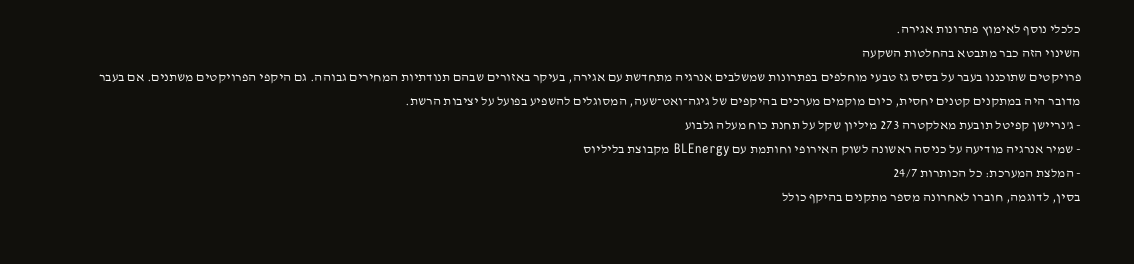כלכלי נוסף לאימוץ פתרונות אגירה.
השינוי הזה כבר מתבטא בהחלטות השקעה
פרויקטים שתוכננו בעבר על בסיס גז טבעי מוחלפים בפתרונות שמשלבים אנרגיה מתחדשת עם אגירה, בעיקר באזורים שבהם תנודתיות המחירים גבוהה. גם היקפי הפרויקטים משתנים. אם בעבר מדובר היה במתקנים קטנים יחסית, כיום מוקמים מערכים בהיקפים של גיגה־ואט־שעה, המסוגלים להשפיע בפועל על יציבות הרשת.
- ג'נריישן קפיטל תובעת מאלקטרה 273 מיליון שקל על תחנת כוח מעלה גלבוע
- שמיר אנרגיה מודיעה על כניסה ראשונה לשוק האירופי וחותמת עם BLEnergy מקבוצת בליליוס
- המלצת המערכת: כל הכותרות 24/7
בסין, לדוגמה, חוברו לאחרונה מספר מתקנים בהיקף כולל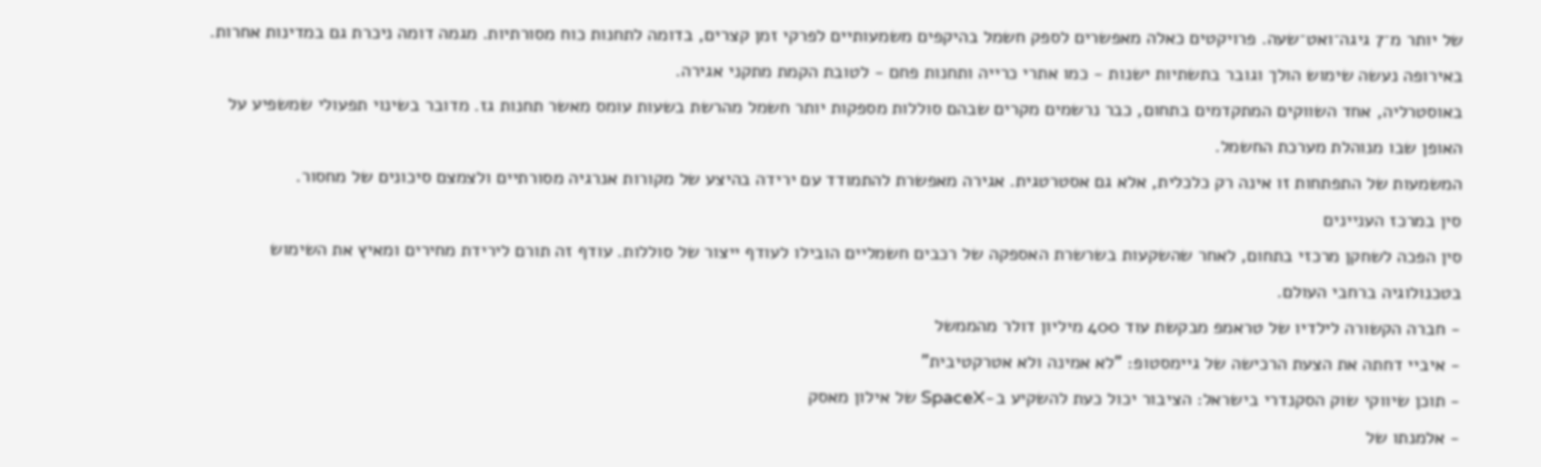של יותר מ־7 גיגה־ואט־שעה. פרויקטים כאלה מאפשרים לספק חשמל בהיקפים משמעותיים לפרקי זמן קצרים, בדומה לתחנות כוח מסורתיות. מגמה דומה ניכרת גם במדינות אחרות. באירופה נעשה שימוש הולך וגובר בתשתיות ישנות - כמו אתרי כרייה ותחנות פחם - לטובת הקמת מתקני אגירה.
באוסטרליה, אחד השווקים המתקדמים בתחום, כבר נרשמים מקרים שבהם סוללות מספקות יותר חשמל מהרשת בשעות עומס מאשר תחנות גז. מדובר בשינוי תפעולי שמשפיע על האופן שבו מנוהלת מערכת החשמל.
המשמעות של התפתחות זו אינה רק כלכלית, אלא גם אסטרטגית. אגירה מאפשרת להתמודד עם ירידה בהיצע של מקורות אנרגיה מסורתיים ולצמצם סיכונים של מחסור.
סין במרכז העניינים
סין הפכה לשחקן מרכזי בתחום, לאחר שהשקעות בשרשרת האספקה של רכבים חשמליים הובילו לעודף ייצור של סוללות. עודף זה תורם לירידת מחירים ומאיץ את השימוש בטכנולוגיה ברחבי העולם.
- חברה הקשורה לילדיו של טראמפ מבקשת עוד 400 מיליון דולר מהממשל
- איביי דחתה את הצעת הרכישה של גיימסטופ: "לא אמינה ולא אטרקטיבית"
- תוכן שיווקי שוק הסקנדרי בישראל: הציבור יכול כעת להשקיע ב-SpaceX של אילון מאסק
- אלמנתו של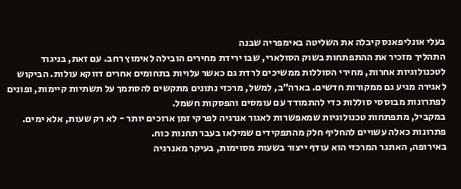בעלי אונליפאנס קיבלה את השליטה באימפריה שבנה
התהליך מזכיר את ההתפתחות בשוק הסולארי, שבו ירידת מחירים הובילה לאימוץ רחב. עם זאת, בניגוד לטכנולוגיות אחרות, מחירי הסוללות ממשיכים לרדת גם כאשר עלויות בתחומים אחרים דווקא עולות. הביקוש לאגירה מגיע גם ממקורות חדשים. בארה״ב, למשל, מרכזי נתונים מתקשים להסתמך על תשתיות קיימות, ופונים לפתרונות מבוססי סוללות כדי להתמודד עם עומסים והפסקות חשמל.
במקביל, מתפתחות טכנולוגיות שמאפשרות לאגור אנרגיה לפרקי זמן ארוכים יותר - לא רק שעות, אלא ימים. פתרונות כאלה עשויים להחליף חלק מהתפקידים שמילאו בעבר תחנות כוח.
באירופה, האתגר המרכזי הוא עודף ייצור בשעות מסוימות, בעיקר מאנרגיה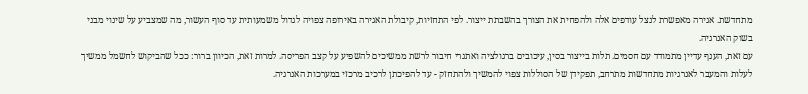מתחדשת. אגירה מאפשרת לנצל עודפים אלה ולהפחית את הצורך בהשבתת ייצור. לפי התחזיות, קיבולת האגירה באירופה צפויה לגדול משמעותית עד סוף העשור, מה שמצביע על שינוי מבני בשוק האנרגיה.
עם זאת, הענף עדיין מתמודד עם חסמים. תלות בייצור בסין, עיכובים ברגולציה ואתגרי חיבור לרשת ממשיכים להשפיע על קצב הפריסה. למרות זאת, הכיוון ברור: ככל שהביקוש לחשמל ממשיך לעלות והמעבר לאנרגיות מתחדשות מתרחב, תפקידן של הסוללות צפוי להמשיך ולהתחזק - עד להפיכתן לרכיב מרכזי במערכות האנרגיה.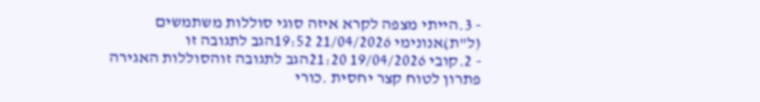- 3.הייתי מצפה לקרא איזה סוגי סוללות משתמשים (ל"ת)אנונימי 21/04/2026 19:52הגב לתגובה זו
- 2.קובי 19/04/2026 21:20הגב לתגובה זוהסוללות האגירה פתרון לטוח קצר יחסית .כורי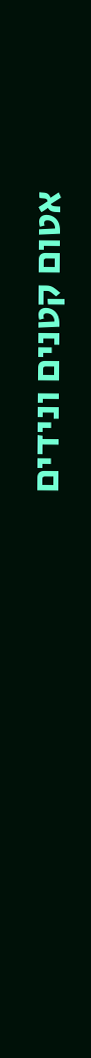אטום קטנים ונידים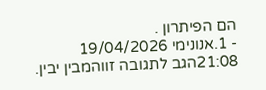הם הפיתרון .
- 1.אנונימי 19/04/2026 21:08הגב לתגובה זווהמבין יבין.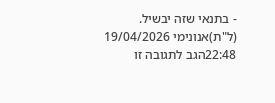- בתנאי שזה יבשיל. (ל"ת)אנונימי 19/04/2026 22:48הגב לתגובה זו